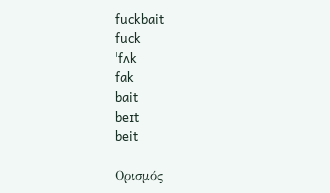fuckbait
fuck
ˈfʌk
fak
bait
beɪt
beit

Ορισμός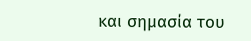και σημασία του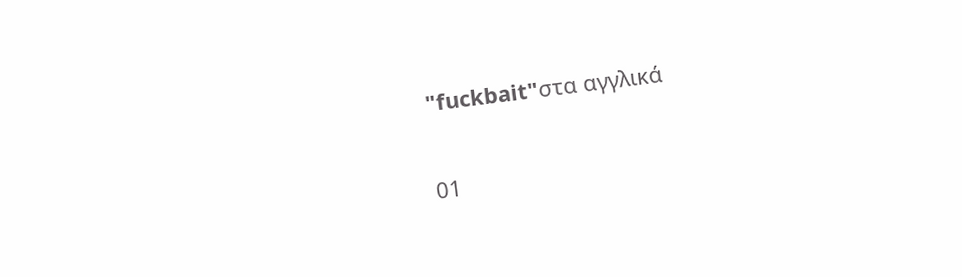"fuckbait"στα αγγλικά

01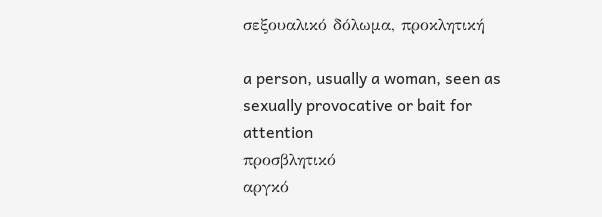σεξουαλικό δόλωμα, προκλητική

a person, usually a woman, seen as sexually provocative or bait for attention
προσβλητικό
αργκό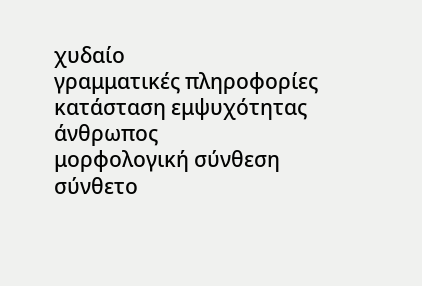χυδαίο
γραμματικές πληροφορίες
κατάσταση εμψυχότητας
άνθρωπος
μορφολογική σύνθεση
σύνθετο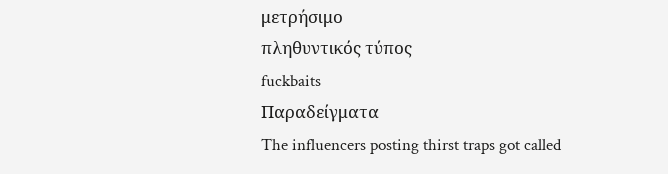μετρήσιμο
πληθυντικός τύπος
fuckbaits
Παραδείγματα
The influencers posting thirst traps got called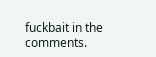fuckbait in the comments.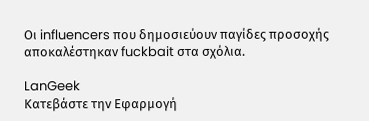Οι influencers που δημοσιεύουν παγίδες προσοχής αποκαλέστηκαν fuckbait στα σχόλια.

LanGeek
Κατεβάστε την Εφαρμογή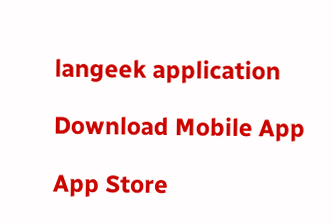langeek application

Download Mobile App

App Store